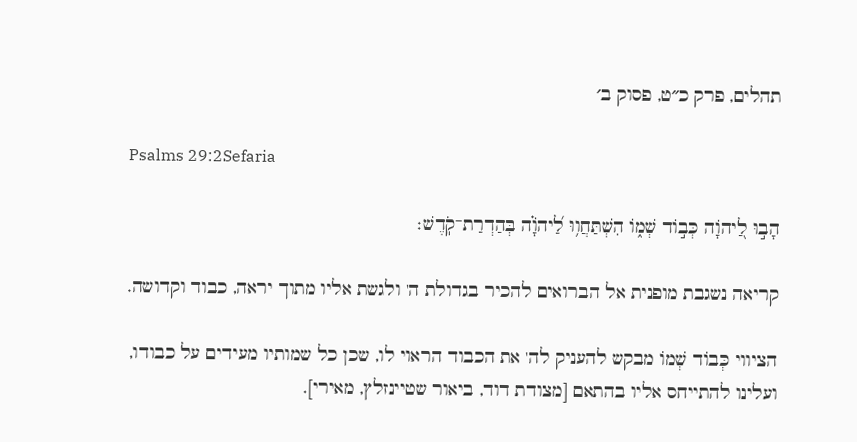תהלים, פרק כ״ט, פסוק ב׳

Psalms 29:2Sefaria

הָב֣וּ לַ֭יהֹוָה כְּב֣וֹד שְׁמ֑וֹ הִשְׁתַּחֲו֥וּ לַ֝יהֹוָ֗ה בְּהַדְרַת־קֹֽדֶשׁ׃

קריאה נשגבת מופנית אל הברואים להכיר בגדולת ה' ולגשת אליו מתוך יראה, כבוד וקדושה.

הציווי כְּבוֹד שְׁמוֹ מבקש להעניק לה' את הכבוד הראוי לו, שכן כל שמותיו מעידים על כבודו, ועלינו להתייחס אליו בהתאם [מצודת דוד, ביאור שטיינזלץ, מאירי].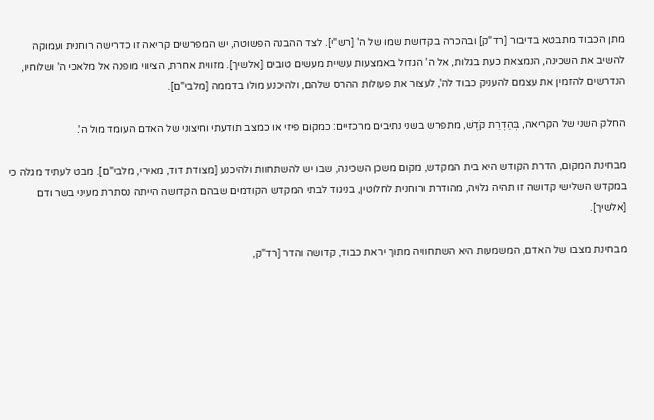מתן הכבוד מתבטא בדיבור [רד"ק] ובהכרה בקדושת שמו של ה' [רש"י]. לצד ההבנה הפשוטה, יש המפרשים קריאה זו כדרישה רוחנית ועמוקה להשיב את השכינה, הנמצאת כעת בגלות, אל ה' הגדול באמצעות עשיית מעשים טובים [אלשיך]. מזווית אחרת, הציווי מופנה אל מלאכי ה' ושלוחיו, הנדרשים להזמין את עצמם להעניק כבוד לה', לעצור את פעולות ההרס שלהם, ולהיכנע מולו בדממה [מלבי"ם].

החלק השני של הקריאה, בְּהַדְרַת קֹדֶשׁ, מתפרש בשני נתיבים מרכזיים: כמקום פיזי או כמצב תודעתי וחיצוני של האדם העומד מול ה'.

מבחינת המקום, הדרת הקודש היא בית המקדש, מקום משכן השכינה, שבו יש להשתחוות ולהיכנע [מצודת דוד, מאירי, מלבי"ם]. מבט לעתיד מגלה כי במקדש השלישי קדושה זו תהיה גלויה, מהודרת ורוחנית לחלוטין, בניגוד לבתי המקדש הקודמים שבהם הקדושה הייתה נסתרת מעיני בשר ודם [אלשיך].

מבחינת מצבו של האדם, המשמעות היא השתחוויה מתוך יראת כבוד, קדושה והדר [רד"ק,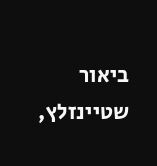ביאור שטיינזלץ,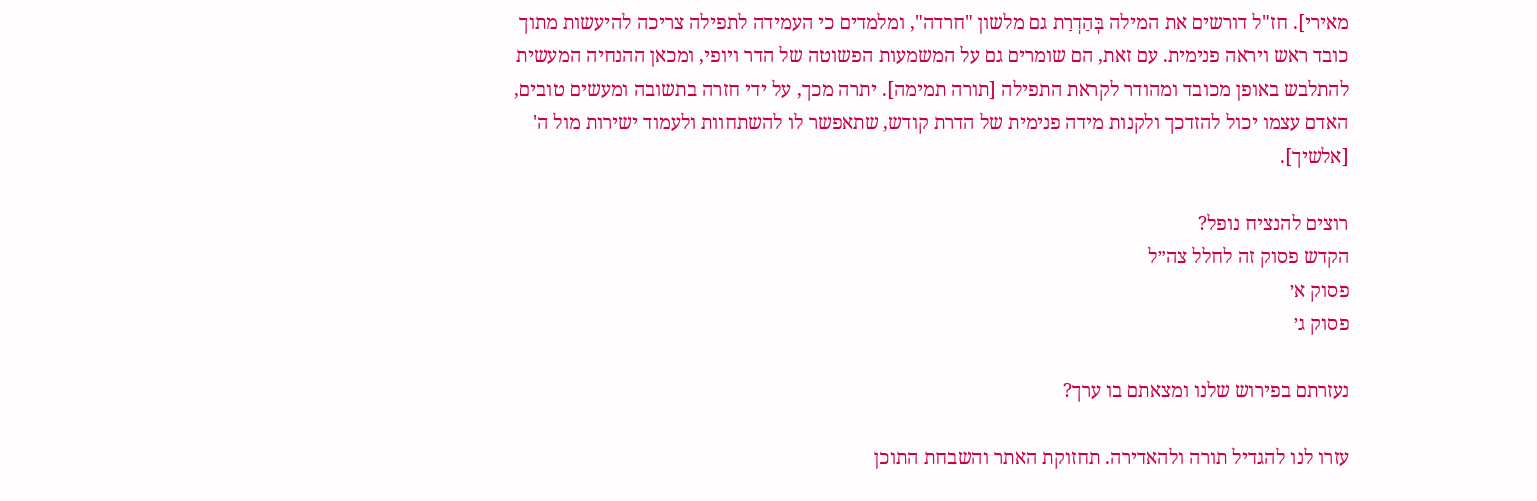מאירי]. חז"ל דורשים את המילה בְּהַדְרַת גם מלשון "חרדה", ומלמדים כי העמידה לתפילה צריכה להיעשות מתוך כובד ראש ויראה פנימית. עם זאת, הם שומרים גם על המשמעות הפשוטה של הדר ויופי, ומכאן ההנחיה המעשית להתלבש באופן מכובד ומהודר לקראת התפילה [תורה תמימה]. יתרה מכך, על ידי חזרה בתשובה ומעשים טובים, האדם עצמו יכול להזדכך ולקנות מידה פנימית של הדרת קודש, שתאפשר לו להשתחוות ולעמוד ישירות מול ה' [אלשיך].

רוצים להנציח נופל?
הקדש פסוק זה לחלל צה״ל
פסוק א׳
פסוק ג׳

נעזרתם בפירוש שלנו ומצאתם בו ערך?

עזרו לנו להגדיל תורה ולהאדירה. תחזוקת האתר והשבחת התוכן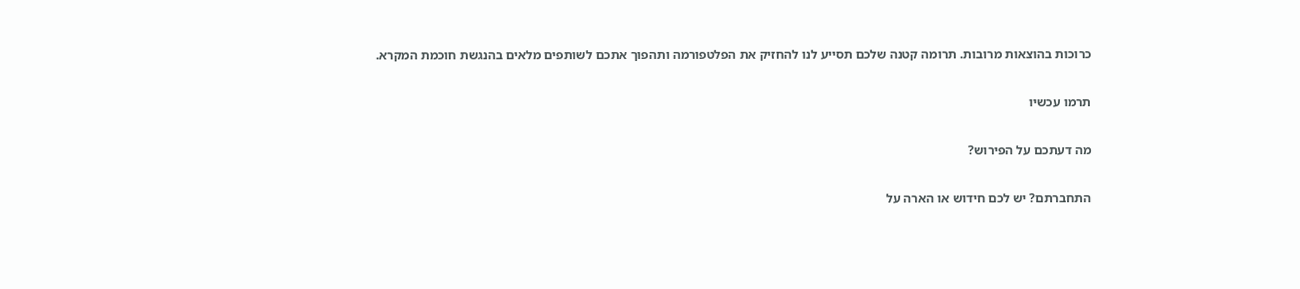כרוכות בהוצאות מרובות. תרומה קטנה שלכם תסייע לנו להחזיק את הפלטפורמה ותהפוך אתכם לשותפים מלאים בהנגשת חוכמת המקרא.

תרמו עכשיו

מה דעתכם על הפירוש?

התחברתם? יש לכם חידוש או הארה על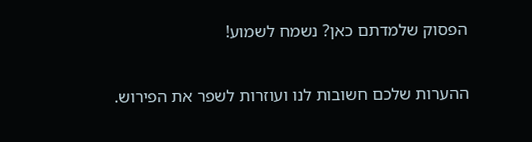הפסוק שלמדתם כאן? נשמח לשמוע!

ההערות שלכם חשובות לנו ועוזרות לשפר את הפירוש.